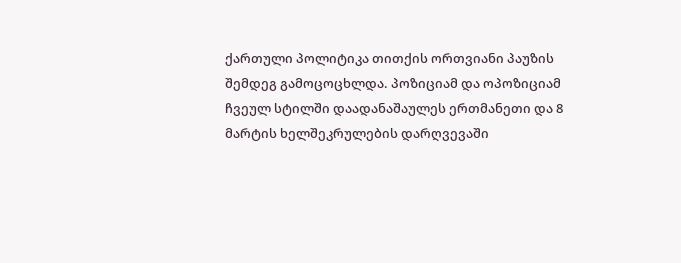ქართული პოლიტიკა თითქის ორთვიანი პაუზის შემდეგ გამოცოცხლდა. პოზიციამ და ოპოზიციამ ჩვეულ სტილში დაადანაშაულეს ერთმანეთი და 8 მარტის ხელშეკრულების დარღვევაში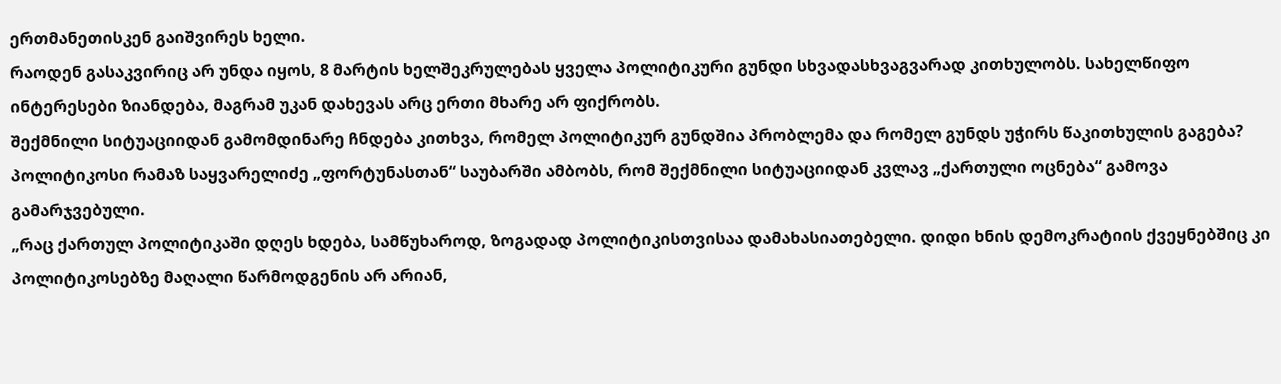ერთმანეთისკენ გაიშვირეს ხელი.
რაოდენ გასაკვირიც არ უნდა იყოს, 8 მარტის ხელშეკრულებას ყველა პოლიტიკური გუნდი სხვადასხვაგვარად კითხულობს. სახელწიფო ინტერესები ზიანდება, მაგრამ უკან დახევას არც ერთი მხარე არ ფიქრობს.
შექმნილი სიტუაციიდან გამომდინარე ჩნდება კითხვა, რომელ პოლიტიკურ გუნდშია პრობლემა და რომელ გუნდს უჭირს წაკითხულის გაგება?
პოლიტიკოსი რამაზ საყვარელიძე „ფორტუნასთან“ საუბარში ამბობს, რომ შექმნილი სიტუაციიდან კვლავ „ქართული ოცნება“ გამოვა გამარჯვებული.
„რაც ქართულ პოლიტიკაში დღეს ხდება, სამწუხაროდ, ზოგადად პოლიტიკისთვისაა დამახასიათებელი. დიდი ხნის დემოკრატიის ქვეყნებშიც კი პოლიტიკოსებზე მაღალი წარმოდგენის არ არიან,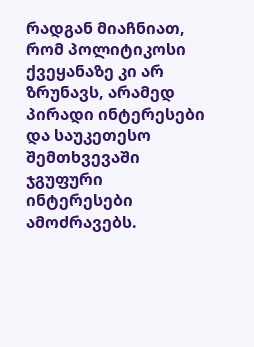რადგან მიაჩნიათ, რომ პოლიტიკოსი ქვეყანაზე კი არ ზრუნავს, არამედ პირადი ინტერესები და საუკეთესო შემთხვევაში ჯგუფური ინტერესები ამოძრავებს.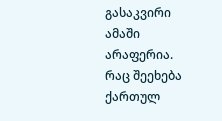გასაკვირი ამაში არაფერია.
რაც შეეხება ქართულ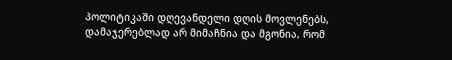პოლიტიკაში დღევანდელი დღის მოვლენებს, დამაჯერებლად არ მიმაჩნია და მგონია, რომ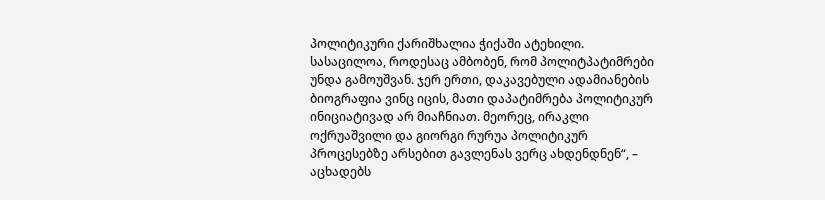პოლიტიკური ქარიშხალია ჭიქაში ატეხილი. სასაცილოა, როდესაც ამბობენ, რომ პოლიტპატიმრები უნდა გამოუშვან. ჯერ ერთი, დაკავებული ადამიანების ბიოგრაფია ვინც იცის, მათი დაპატიმრება პოლიტიკურ ინიციატივად არ მიაჩნიათ. მეორეც, ირაკლი ოქრუაშვილი და გიორგი რურუა პოლიტიკურ პროცესებზე არსებით გავლენას ვერც ახდენდნენ“, – აცხადებს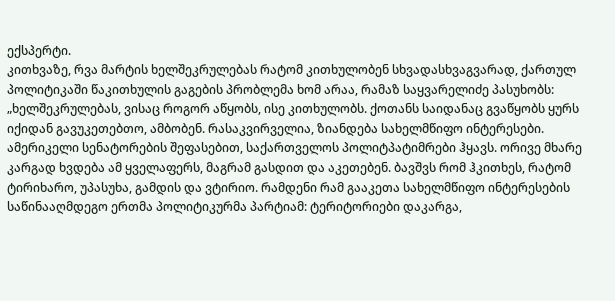ექსპერტი.
კითხვაზე, რვა მარტის ხელშეკრულებას რატომ კითხულობენ სხვადასხვაგვარად, ქართულ პოლიტიკაში წაკითხულის გაგების პრობლემა ხომ არაა, რამაზ საყვარელიძე პასუხობს:
„ხელშეკრულებას, ვისაც როგორ აწყობს, ისე კითხულობს. ქოთანს საიდანაც გვაწყობს ყურს იქიდან გავუკეთებთო, ამბობენ. რასაკვირველია, ზიანდება სახელმწიფო ინტერესები. ამერიკელი სენატორების შეფასებით, საქართველოს პოლიტპატიმრები ჰყავს. ორივე მხარე კარგად ხვდება ამ ყველაფერს, მაგრამ გასდით და აკეთებენ. ბავშვს რომ ჰკითხეს, რატომ ტირიხარო, უპასუხა, გამდის და ვტირიო. რამდენი რამ გააკეთა სახელმწიფო ინტერესების საწინააღმდეგო ერთმა პოლიტიკურმა პარტიამ: ტერიტორიები დაკარგა,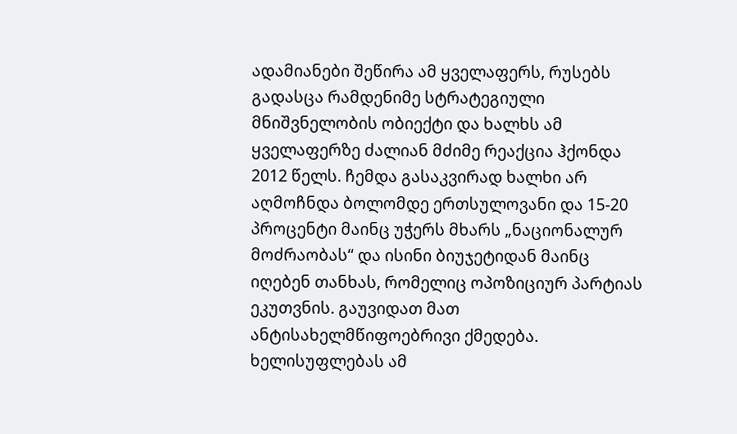ადამიანები შეწირა ამ ყველაფერს, რუსებს გადასცა რამდენიმე სტრატეგიული მნიშვნელობის ობიექტი და ხალხს ამ ყველაფერზე ძალიან მძიმე რეაქცია ჰქონდა 2012 წელს. ჩემდა გასაკვირად ხალხი არ აღმოჩნდა ბოლომდე ერთსულოვანი და 15-20 პროცენტი მაინც უჭერს მხარს „ნაციონალურ მოძრაობას“ და ისინი ბიუჯეტიდან მაინც იღებენ თანხას, რომელიც ოპოზიციურ პარტიას ეკუთვნის. გაუვიდათ მათ ანტისახელმწიფოებრივი ქმედება. ხელისუფლებას ამ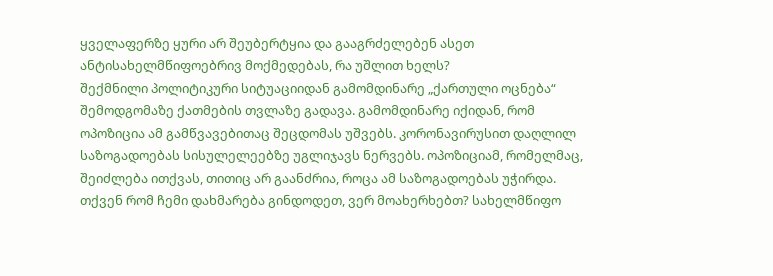ყველაფერზე ყური არ შეუბერტყია და გააგრძელებენ ასეთ ანტისახელმწიფოებრივ მოქმედებას, რა უშლით ხელს?
შექმნილი პოლიტიკური სიტუაციიდან გამომდინარე „ქართული ოცნება“ შემოდგომაზე ქათმების თვლაზე გადავა. გამომდინარე იქიდან, რომ ოპოზიცია ამ გამწვავებითაც შეცდომას უშვებს. კორონავირუსით დაღლილ საზოგადოებას სისულელეებზე უგლიჯავს ნერვებს. ოპოზიციამ, რომელმაც, შეიძლება ითქვას, თითიც არ გაანძრია, როცა ამ საზოგადოებას უჭირდა.
თქვენ რომ ჩემი დახმარება გინდოდეთ, ვერ მოახერხებთ? სახელმწიფო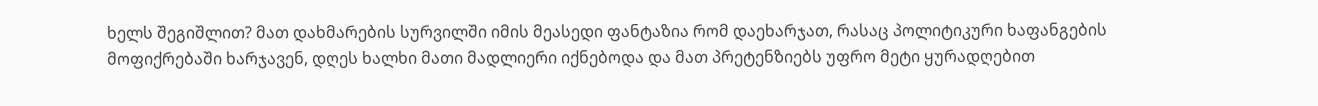ხელს შეგიშლით? მათ დახმარების სურვილში იმის მეასედი ფანტაზია რომ დაეხარჯათ, რასაც პოლიტიკური ხაფანგების მოფიქრებაში ხარჯავენ, დღეს ხალხი მათი მადლიერი იქნებოდა და მათ პრეტენზიებს უფრო მეტი ყურადღებით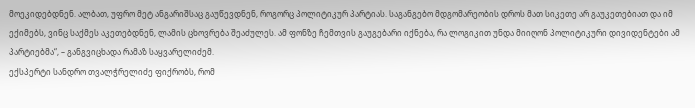მოეკიდებდნენ. ალბათ, უფრო მეტ ანგარიშსაც გაუწევდნენ, როგორც პოლიტიკურ პარტიას. საგანგებო მდგომარეობის დროს მათ სიკეთე არ გაუკეთებიათ და იმ ექიმებს, ვინც საქმეს აკეთებდნენ, ლამის ცხოვრება შეაძულეს. ამ ფონზე ჩემთვის გაუგებარი იქნება, რა ლოგიკით უნდა მიიღონ პოლიტიკური დივიდენტები ამ პარტიებმა“, – განგვიცხადა რამაზ საყვარელიძემ.
ექსპერტი სანდრო თვალჭრელიძე ფიქრობს, რომ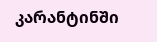კარანტინში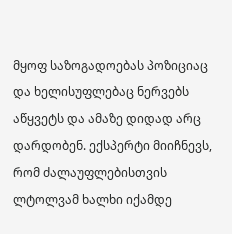მყოფ საზოგადოებას პოზიციაც და ხელისუფლებაც ნერვებს აწყვეტს და ამაზე დიდად არც დარდობენ. ექსპერტი მიიჩნევს, რომ ძალაუფლებისთვის ლტოლვამ ხალხი იქამდე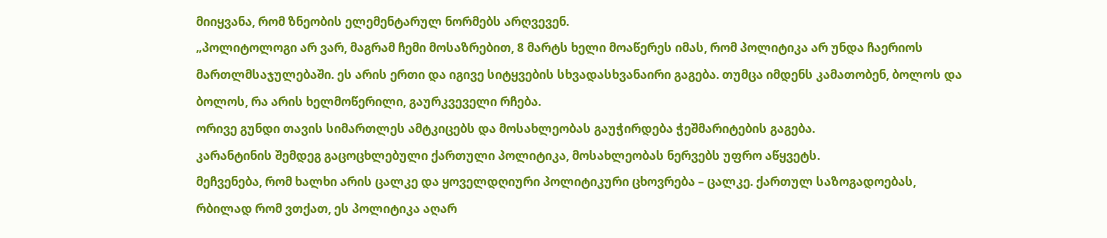მიიყვანა, რომ ზნეობის ელემენტარულ ნორმებს არღვევენ.
„პოლიტოლოგი არ ვარ, მაგრამ ჩემი მოსაზრებით, 8 მარტს ხელი მოაწერეს იმას, რომ პოლიტიკა არ უნდა ჩაერიოს მართლმსაჯულებაში. ეს არის ერთი და იგივე სიტყვების სხვადასხვანაირი გაგება. თუმცა იმდენს კამათობენ, ბოლოს და ბოლოს, რა არის ხელმოწერილი, გაურკვეველი რჩება.
ორივე გუნდი თავის სიმართლეს ამტკიცებს და მოსახლეობას გაუჭირდება ჭეშმარიტების გაგება.
კარანტინის შემდეგ გაცოცხლებული ქართული პოლიტიკა, მოსახლეობას ნერვებს უფრო აწყვეტს.
მეჩვენება, რომ ხალხი არის ცალკე და ყოველდღიური პოლიტიკური ცხოვრება – ცალკე. ქართულ საზოგადოებას, რბილად რომ ვთქათ, ეს პოლიტიკა აღარ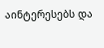აინტერესებს და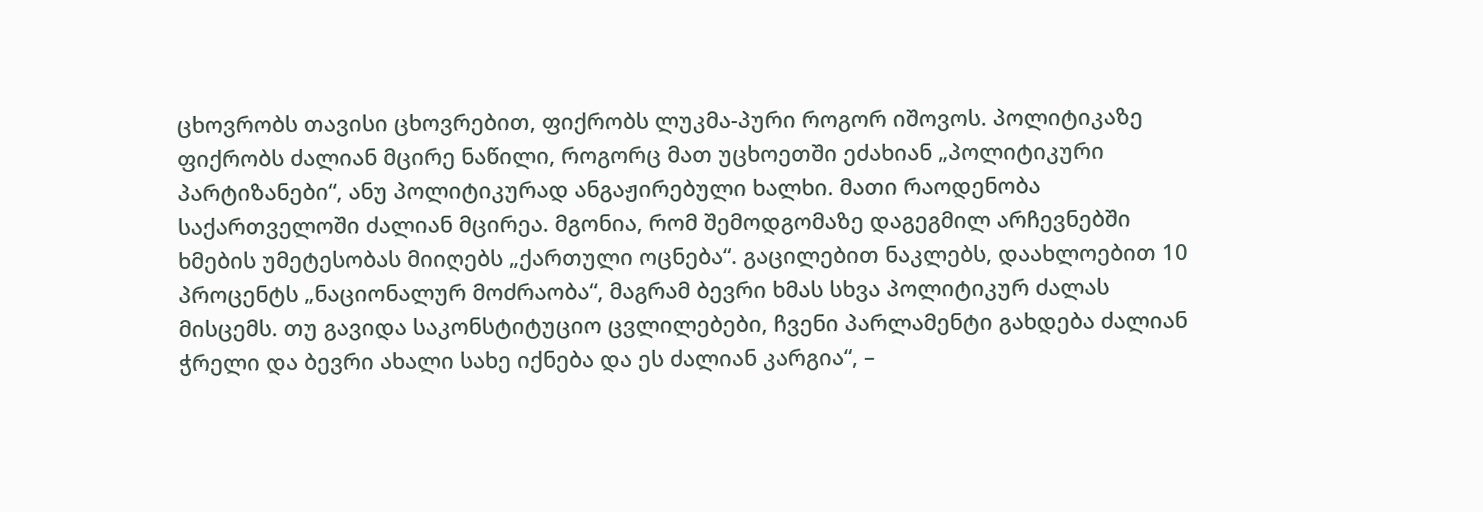ცხოვრობს თავისი ცხოვრებით, ფიქრობს ლუკმა-პური როგორ იშოვოს. პოლიტიკაზე ფიქრობს ძალიან მცირე ნაწილი, როგორც მათ უცხოეთში ეძახიან „პოლიტიკური პარტიზანები“, ანუ პოლიტიკურად ანგაჟირებული ხალხი. მათი რაოდენობა საქართველოში ძალიან მცირეა. მგონია, რომ შემოდგომაზე დაგეგმილ არჩევნებში ხმების უმეტესობას მიიღებს „ქართული ოცნება“. გაცილებით ნაკლებს, დაახლოებით 10 პროცენტს „ნაციონალურ მოძრაობა“, მაგრამ ბევრი ხმას სხვა პოლიტიკურ ძალას მისცემს. თუ გავიდა საკონსტიტუციო ცვლილებები, ჩვენი პარლამენტი გახდება ძალიან ჭრელი და ბევრი ახალი სახე იქნება და ეს ძალიან კარგია“, –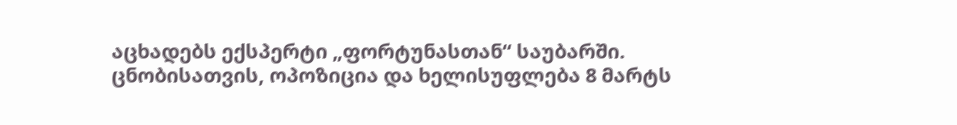აცხადებს ექსპერტი „ფორტუნასთან“ საუბარში.
ცნობისათვის, ოპოზიცია და ხელისუფლება 8 მარტს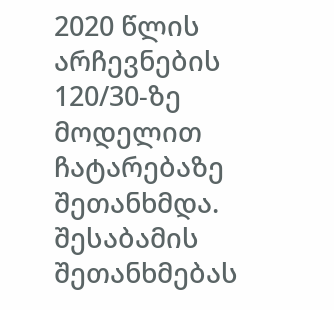2020 წლის არჩევნების 120/30-ზე მოდელით ჩატარებაზე შეთანხმდა. შესაბამის შეთანხმებას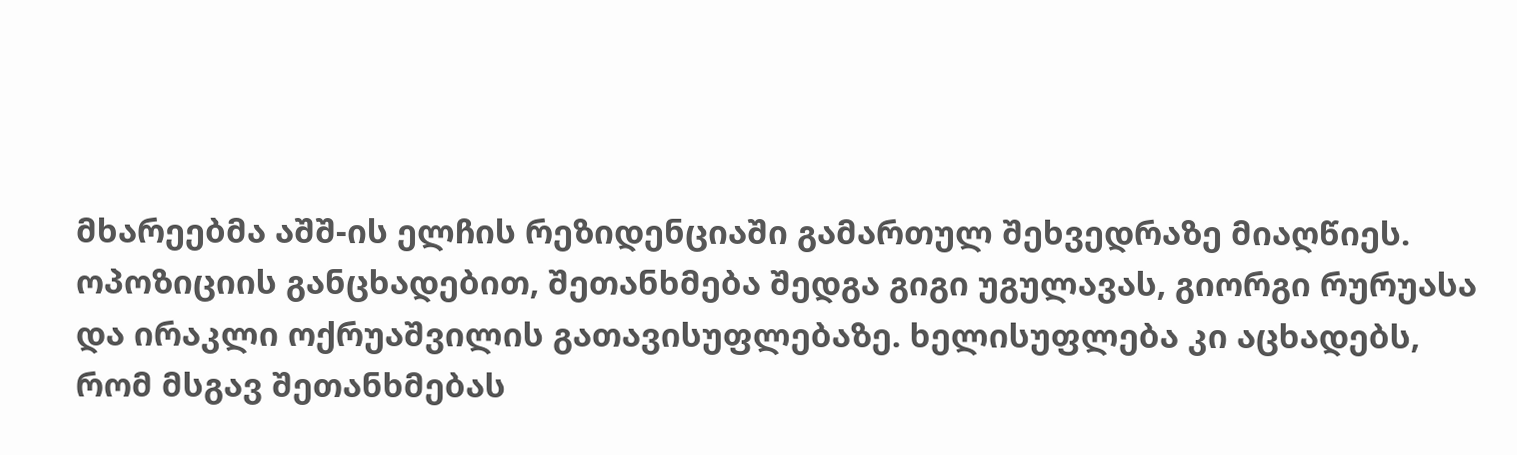მხარეებმა აშშ-ის ელჩის რეზიდენციაში გამართულ შეხვედრაზე მიაღწიეს.
ოპოზიციის განცხადებით, შეთანხმება შედგა გიგი უგულავას, გიორგი რურუასა და ირაკლი ოქრუაშვილის გათავისუფლებაზე. ხელისუფლება კი აცხადებს, რომ მსგავ შეთანხმებას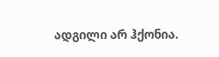ადგილი არ ჰქონია.